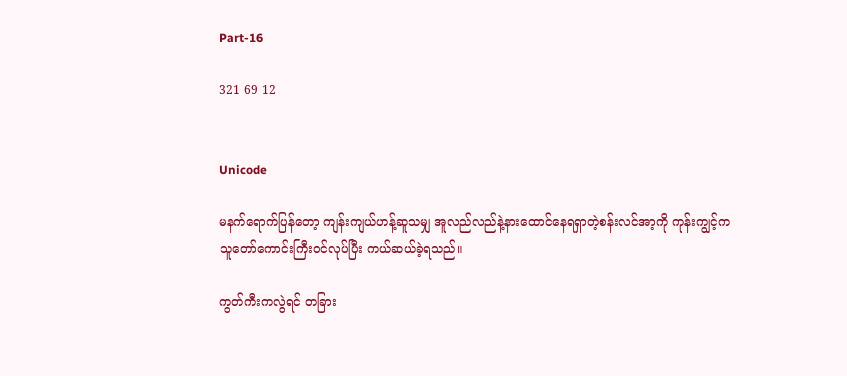Part-16

321 69 12


Unicode

မနက်ရောက်ပြန်တော့ ကျန်းကျယ်ဟန့်ဆူသမျှ အူလည်လည်နဲ့နားထောင်နေရရှာတဲ့စန်းလင်အာ့ကို ကုန်းကျွင့်က သူတော်ကောင်းကြီးဝင်လုပ်ပြီး ကယ်ဆယ်ခဲ့ရသည်။

ကွတ်ကီးကလွဲရင် တခြား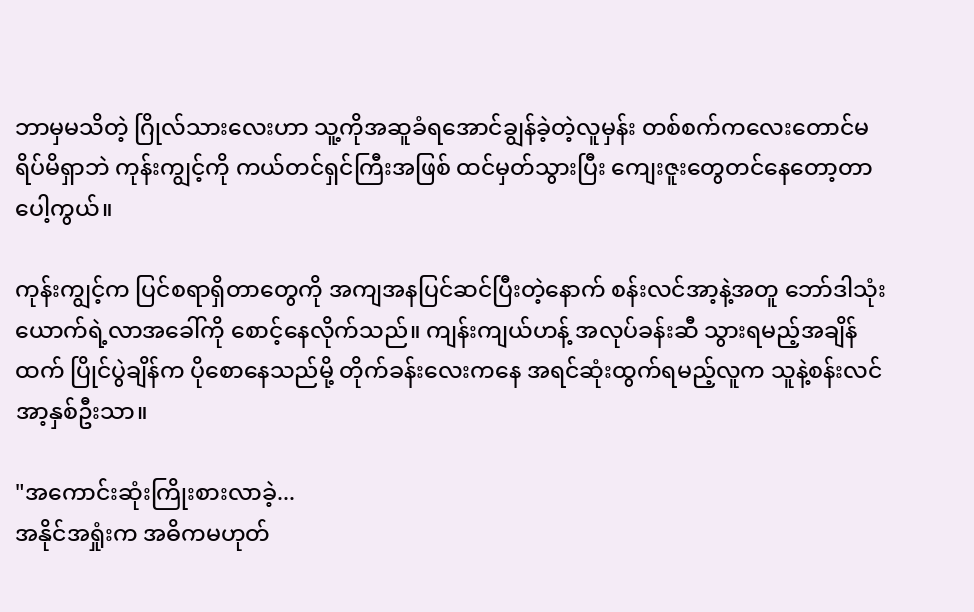ဘာမှမသိတဲ့ ဂြိုလ်သားလေးဟာ သူ့ကိုအဆူခံရအောင်ချွန်ခဲ့တဲ့လူမှန်း တစ်စက်ကလေးတောင်မရိပ်မိရှာဘဲ ကုန်းကျွင့်ကို ကယ်တင်ရှင်ကြီးအဖြစ် ထင်မှတ်သွားပြီး ကျေးဇူးတွေတင်နေတော့တာပေါ့ကွယ်။

ကုန်းကျွင့်က ပြင်စရာရှိတာတွေကို အကျအနပြင်ဆင်ပြီးတဲ့နောက် စန်းလင်အာ့နဲ့အတူ ဘော်ဒါသုံးယောက်ရဲ့လာအခေါ်ကို စောင့်နေလိုက်သည်။ ကျန်းကျယ်ဟန့် အလုပ်ခန်းဆီ သွားရမည့်အချိန်ထက် ပြိုင်ပွဲချိန်က ပိုစောနေသည်မို့ တိုက်ခန်းလေးကနေ အရင်ဆုံးထွက်ရမည့်လူက သူနဲ့စန်းလင်အာ့နှစ်ဦးသာ။

"အကောင်းဆုံးကြိုးစားလာခဲ့...
အနိုင်အရှုံးက အဓိကမဟုတ်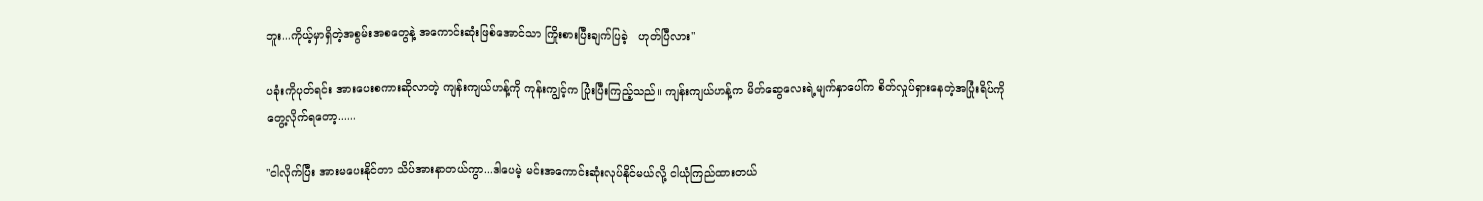ဘူး...ကိုယ့်မှာရှိတဲ့အစွမ်းအစတွေနဲ့ အကောင်းဆုံးဖြစ်အောင်သာ ကြိုးစားပြီးချက်ပြခဲ့   ဟုတ်ပြီလား"

ပခုံးကိုပုတ်ရင်း အားပေးစကားဆိုလာတဲ့ ကျန်းကျယ်ဟန့်ကို ကုန်းကျွင့်က ပြုံးပြီးကြည့်သည်။ ကျန်းကျယ်ဟန့်က မိတ်ဆွေလေးရဲ့မျက်နှာပေါ်က စိတ်လှုပ်ရှားနေတဲ့အပြုံးရိပ်ကို တွေ့လိုက်ရတော့......

"ငါလိုက်ပြီး အားမပေးနိုင်တာ သိပ်အားနာတယ်ကွာ...ဒါပေမဲ့ မင်းအကောင်းဆုံးလုပ်နိုင်မယ်လို့ ငါယုံကြည်ထားတယ်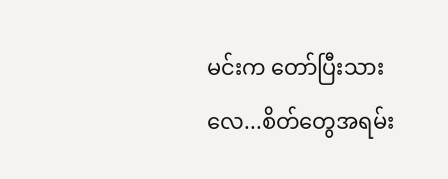မင်းက တော်ပြီးသားလေ...စိတ်တွေအရမ်း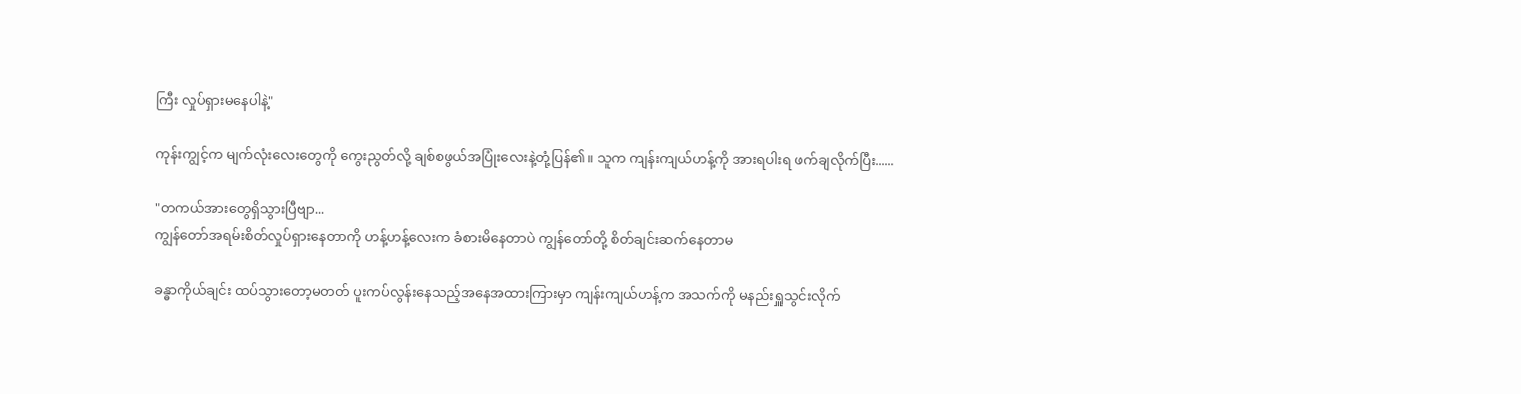ကြီး လှုပ်ရှားမနေပါနဲ့"

ကုန်းကျွင့်က မျက်လုံးလေးတွေကို ကွေးညွတ်လို့ ချစ်စဖွယ်အပြုံးလေးနဲ့တုံ့ပြန်၏။ သူက ကျန်းကျယ်ဟန့်ကို အားရပါးရ ဖက်ချလိုက်ပြီး......

"တကယ်အားတွေရှိသွားပြီဗျာ...
ကျွန်တော်အရမ်းစိတ်လှုပ်ရှားနေတာကို ဟန့်ဟန့်လေးက ခံစားမိနေတာပဲ ကျွန်တော်တို့ စိတ်ချင်းဆက်နေတာမ

ခန္ဓာကိုယ်ချင်း ထပ်သွားတော့မတတ် ပူးကပ်လွန်းနေသည့်အနေအထားကြားမှာ ကျန်းကျယ်ဟန့်က အသက်ကို မနည်းရှူသွင်းလိုက်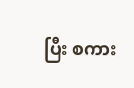ပြီး စကား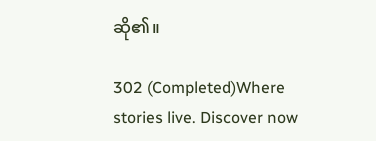ဆို၏။

302 (Completed)Where stories live. Discover now